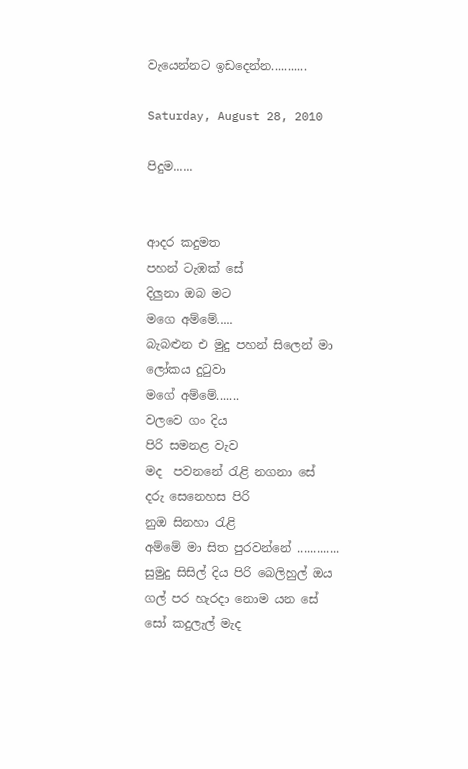වැයෙන්නට ඉඩදෙන්න...........

Saturday, August 28, 2010

පිදුම......


ආදර කදුමත
පහන් ටැඹක් සේ
දිලුනා ඔබ මට
මගෙ අම්මේ.....
බැබළුන එ මුදු පහන් සිලෙන් මා
ලෝකය දුටුවා
මගේ අම්මේ.......
වලවෙ ගං දිය
පිරි සමනළ වැව
මද  පවනනේ රැළි නගනා සේ
දරු සෙනෙහස පිරි
නුඔ සිනහා රැළි
අම්මේ මා සිත පුරවන්නේ .............
සුමුදු සිසිල් දිය පිරි බෙලිහුල් ඔය
ගල් පර හැරදා නොම යන සේ
සෝ කදුලැල් මැද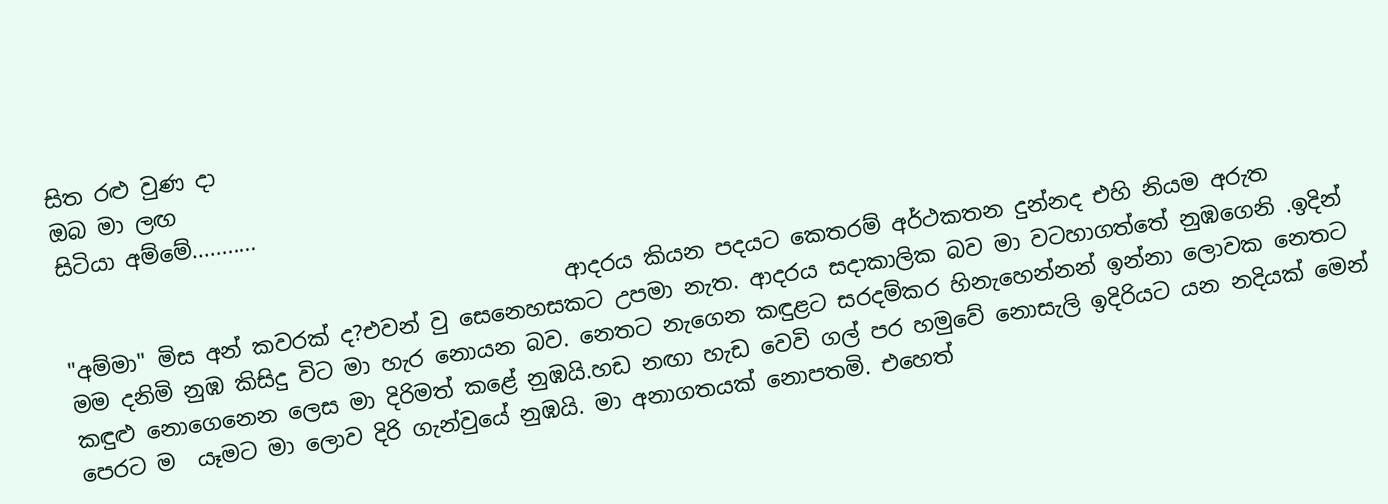සිත රළු වුණ දා
ඔබ මා ලඟ
සිටියා අම්මේ...........

                                              ආදරය කියන පදයට කෙතරම් අර්ථකතන දුන්නද එහි නියම අරුත "අම්මා" මිස අන් කවරක් ද?එවන් වු සෙනෙහසකට උපමා නැත. ආදරය සදාකාලික බව මා වටහාගත්තේ නුඹගෙනි .ඉදින් මම දනිමි නුඹ කිසිදු විට මා හැර නොයන බව. නෙතට නැගෙන කඳුළට සරදම්කර හිනැහෙන්නන් ඉන්නා ලොවක නෙතට කඳුළු නොගෙනෙන ලෙස මා දිරිමත් කළේ නුඹයි.හඩ නඟා හැඩ වෙවි ගල් පර හමුවේ නොසැලි ඉදිරියට යන නදියක් මෙන් පෙරට ම  යෑමට මා ලොව දිරි ගැන්වුයේ නුඹයි. මා අනාගතයක් නොපතමි. එහෙත්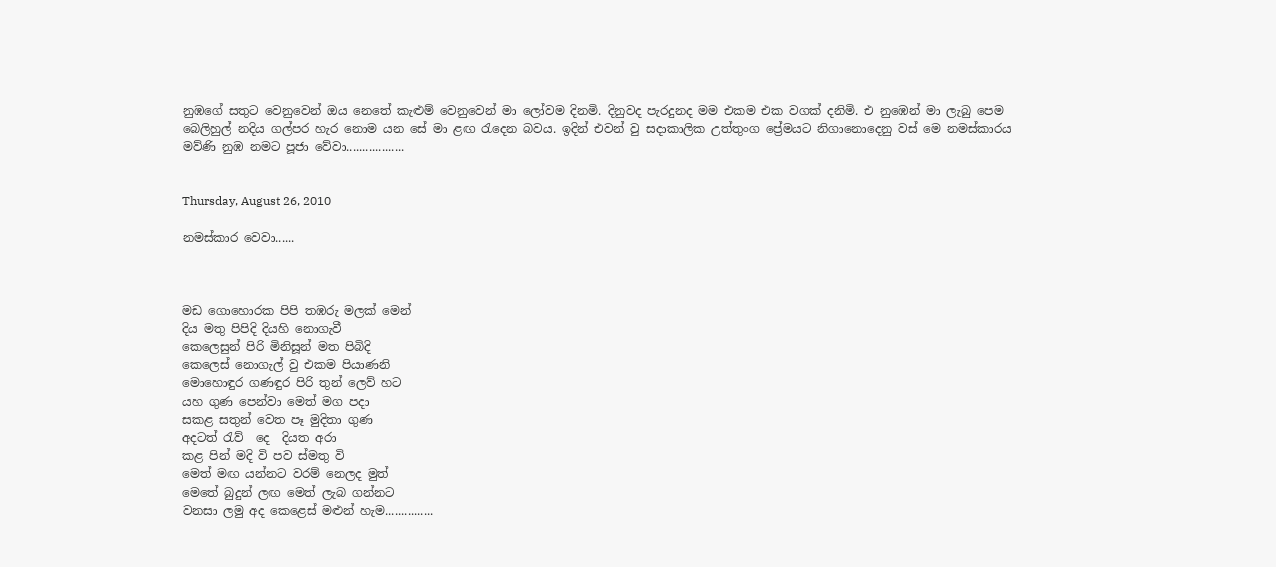නුඹගේ සතුට වෙනුවෙන් ඔය නෙතේ කැළුම් වෙනුවෙන් මා ලෝවම දිනමි. දිනුවද පැරදුනද මම එකම එක වගක් දනිමි. එ නුඹෙන් මා ලැබු පෙම බෙලිහුල් නදිය ගල්පර හැර නොම යන සේ මා ළඟ රැදෙන බවය. ඉදින් එවන් වු සදාකාලික උත්තුංග ප්‍රේමයට නිගානොදෙනු වස් මෙ නමස්කාරය මව්ණි නුඹ නමට පූජා වේවා..................


Thursday, August 26, 2010

නමස්කාර වෙවා......



මඩ ගොහොරක පිපි තඹරු මලක් මෙන්
දිය මතු පිපිදි දියහි නොගැවී
කෙලෙසුන් පිරි මිනිසූන් මත පිබිදි
කෙලෙස් නොගැල් වු එකම පියාණනි
මොහොඳුර ගණඳුර පිරි තුන් ලෙව් හට
යහ ගුණ පෙන්වා මෙත් මග පදා
සකළ සතුන් වෙත පෑ මුදිතා ගුණ
අදටත් රැව්  දෙ  දියත අරා
කළ පින් මදි වි පව ස්මතු වි
මෙත් මඟ යන්නට වරම් නෙලද මුත්
මෙතේ බුදුන් ලඟ මෙත් ලැබ ගන්නට
වනසා ලමු අද කෙළෙස් මළුන් හැම...............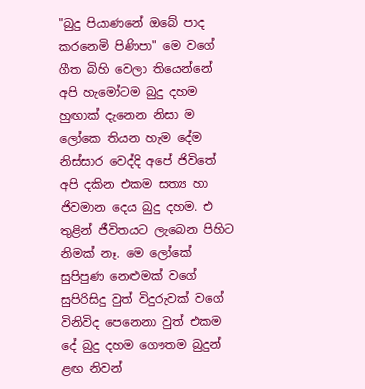"බුදු පියාණනේ ඔබේ පාද කරනෙමි පිණිපා" මෙ වගේ ගීත බිහි වෙලා තියෙන්නේ අපි හැමෝටම බුදු දහම හුඟාක් දැනෙන නිසා ම ලෝකෙ තියන හැම දේම නිස්සාර වෙද්දි අපේ ජිවිතේ අපි දකින එකම සත්‍ය හා ජිවමාන දෙය බුදු දහම. එ තුළින් ජීවිතයට ලැබෙන පිහිට නිමක් නෑ. මෙ ලෝකේ සුපිපුණ නෙළුමක් වගේ සුපිරිසිදු වුත් විදුරුවක් වගේ විනිවිද පෙනෙනා වුත් එකම දේ බුදු දහම ගෞතම බුදුන් ළඟ නිවන්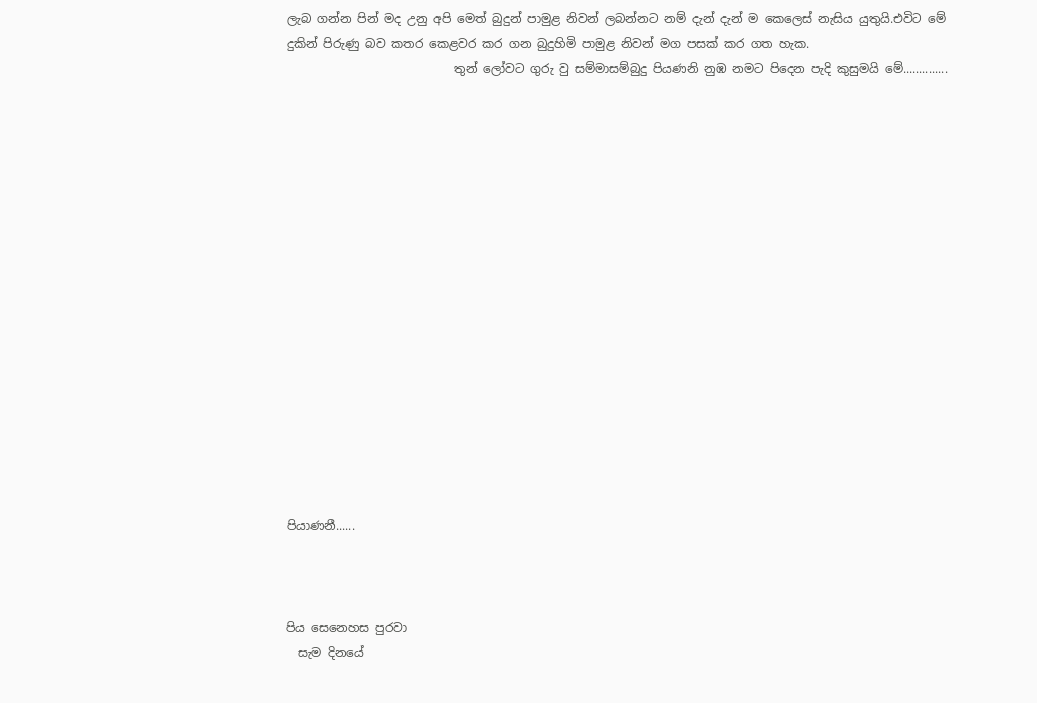ලැබ ගන්න පින් මද උනු අපි මෙත් බුදුන් පාමුළ නිවන් ලබන්නට නම් දැන් දැන් ම කෙලෙස් නැසිය යුතුයි.එවිට මේ දුකින් පිරුණු බව කතර කෙළවර කර ගන බුදුහිමි පාමුළ නිවන් මග පසක් කර ගත හැක.
                            තුන් ලෝවට ගුරු වු සම්මාසම්බුදු පියණනි නුඹ නමට පිදෙන පැදි කුසුමයි මේ..............

















පියාණනී......



පිය සෙනෙහස පුරවා
  සැම දිනයේ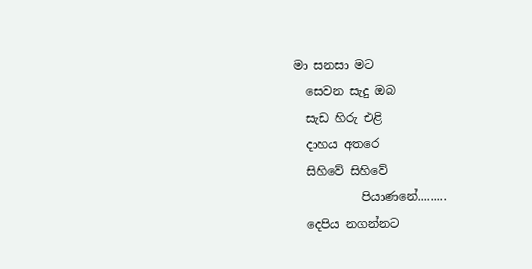මා සනසා මට
  සෙවන සැදු ඔබ
  සැඩ හිරු එළි
  දාහය අතරෙ
  සිහිවේ සිහිවේ
           පියාණනේ.........
  දෙපිය නගන්නට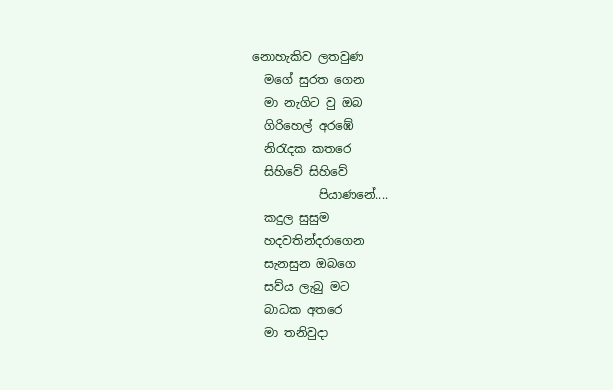නොහැකිව ලතවුණ
  මගේ සුරත ගෙන
  මා නැගිට වු ඔබ
  ගිරිහෙල් අරඹේ
  නිරැදක කතරෙ
  සිහිවේ සිහිවේ
           පියාණනේ....
  කදුල සුසුම
  හදවතින්දරාගෙන
  සැනසුන ඔබගෙ
  සව්ය ලැබු මට
  බාධක අතරෙ
  මා තනිවුදා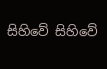සිහිවේ සිහිවේ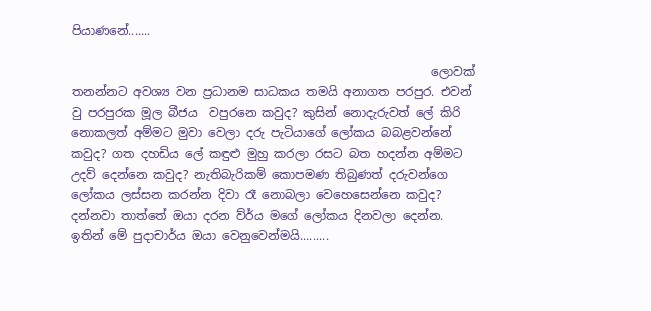පියාණනේ.......

                                                            ලොවක් තනන්නට අවශ්‍ය වන ප්‍රධානම සාධකය තමයි අනාගත පරපුර. එවන් වු පරපුරක මූල බීජය  වපුරනෙ කවුද? කුසින් නොදැරුවත් ලේ කිරි  නොකලත් අම්මට මුවා වෙලා දරු පැටියාගේ ලෝකය බබළවන්නේ කවුද? ගත දහඩිය ලේ කඳුළු මුහු කරලා රසට බත හදන්න අම්මට උදව් දෙන්නෙ කවුද? නැතිබැරිකම් කොපමණ තිබුණත් දරුවන්ගෙ ලෝකය ලස්සන කරන්න දිවා රෑ නොබලා වෙහෙසෙන්නෙ කවුද? දන්නවා තාත්තේ ඔයා දරන ව්ර්ය මගේ ලෝකය දිනවලා දෙන්න. ඉතින් මේ පුදාචාර්ය ඔයා වෙනුවෙන්මයි.........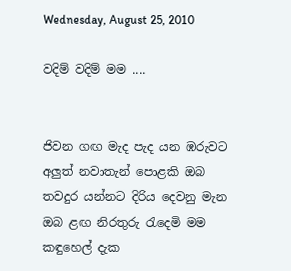Wednesday, August 25, 2010

වදිම් වදිම් මම ....


ජිවන ගඟ මැද පැද යන ඹරුවට
අලුත් නවාතැන් පොළකි ඔබ
තවදුර යන්නට දිරිය දෙවනු මැන
ඔබ ළඟ නිරතුරු රැදෙමි මම
කඳුහෙල් දැක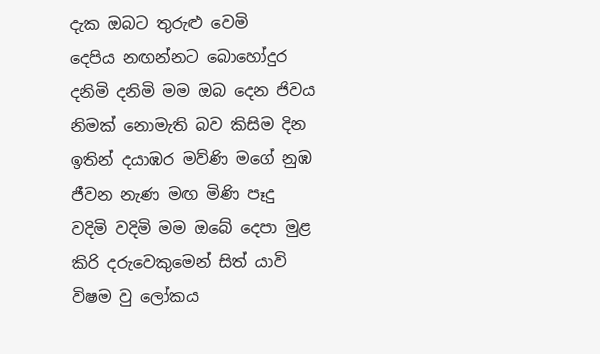දැක ඔබට තුරුළු වෙමි
දෙපිය නඟන්නට බොහෝදුර
දනිමි දනිමි මම ඔබ දෙන ජිවය
නිමක් නොමැති බව කිසිම දින
ඉතින් දයාඹර මව්ණි මගේ නුඹ
ජීවන නැණ මඟ මිණි පෑදු
වදිමි වදිමි මම ඔබේ දෙපා මුළ
කිරි දරුවෙකුමෙන් සිත් යාවි
විෂම වු ලෝකය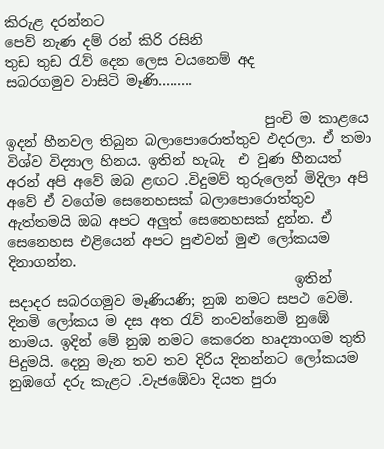කිරුළ දරන්නට
පෙව් නැණ දම් රන් කිරි රසිනි
තුඩ තුඩ රැව් දෙන ලෙස වයනෙම් අද
සබරගමුව වාසිටි මෑණි.........

                                     පුංචි ම කාළයෙ ඉදන් හීනවල තිබුන බලාපොරොත්තුව ඵදරලා. ඒ තමා විශ්ව විද්‍යාල හිනය. ඉතින් හැබැ  එ වුණ හීනයත් අරන් අපි අවේ ඔබ ළඟට .විදුමව් තුරුලෙන් මිදිලා අපි අවේ ඒ වගේම සෙනෙහසක් බලාපොරොත්තුව  ඇත්තමයි ඔබ අපට අලුත් සෙනෙහසක් දුන්න. ඒ සෙනෙහස එළියෙන් අපට පුළුවන් මුළු ලෝකයම දිනාගන්න.
                                         ඉතින් සදාදර සබරගමුව මෑණියණි; නුඹ නමට සපථ වෙමි. දිනමි ලෝකය ම දස අත රැව් නංවන්නෙමි නුඹේ නාමය. ඉදින් මේ නුඹ නමට කෙරෙන හෘද්‍යාංගම තුති පිදුමයි. දෙනු මැන තව තව දිරිය දිනන්නට ලෝකයම නුඹගේ දරු කැළට .වැජඹේවා දියත පුරා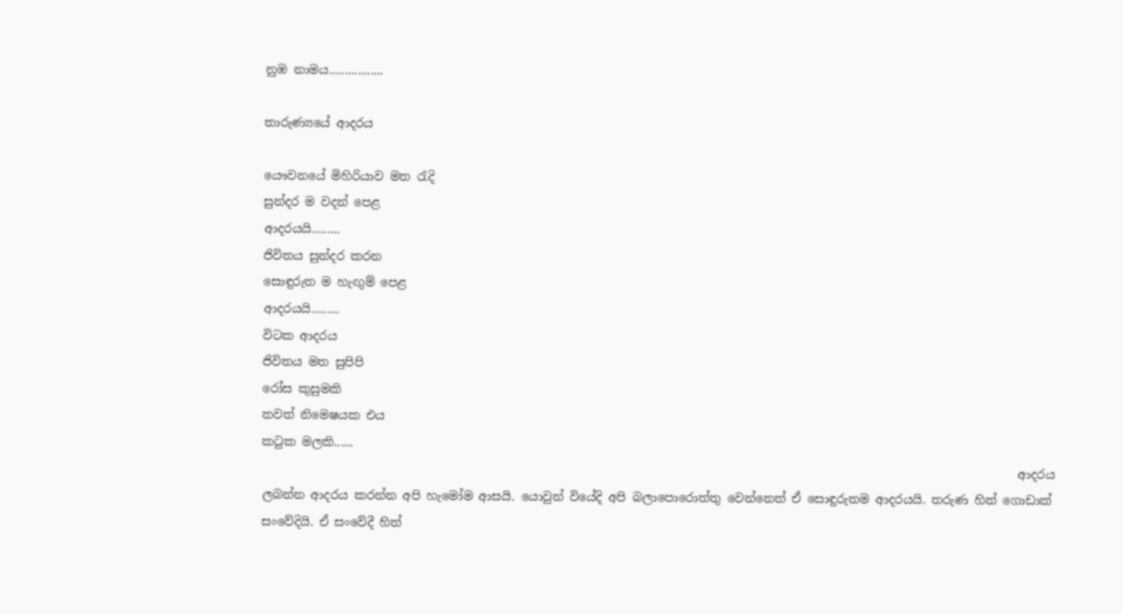නුඹ නාමය.................

තාරුණ්‍යයේ ආදරය

යෞවනයේ මිහිරියාව මත රැදි
සුන්දර ම වදන් පෙළ
ආදරයයි.........
ජිවිතය සුන්දර කරන
සොඳුරුත ම හැඟුම් පෙළ
ආදරයයි.........
විටක ආදරය
ජිවිතය මත සුපිපි
රෝස කුසුමකි
තවත් නිමෙෂයක එය
කටුක මලකි......
                                                                                                                              ආදරය ලබන්න ආදරය කරන්න අපි හැමෝම ආසයි. යොවුන් වියේදි අපි බලාපොරොත්තු වෙන්නෙත් ඒ සොඳුරුතම ආදරයයි. තරුණ හිත් ගොඩාක් සංවේදියි. ඒ සංවේදී හිත්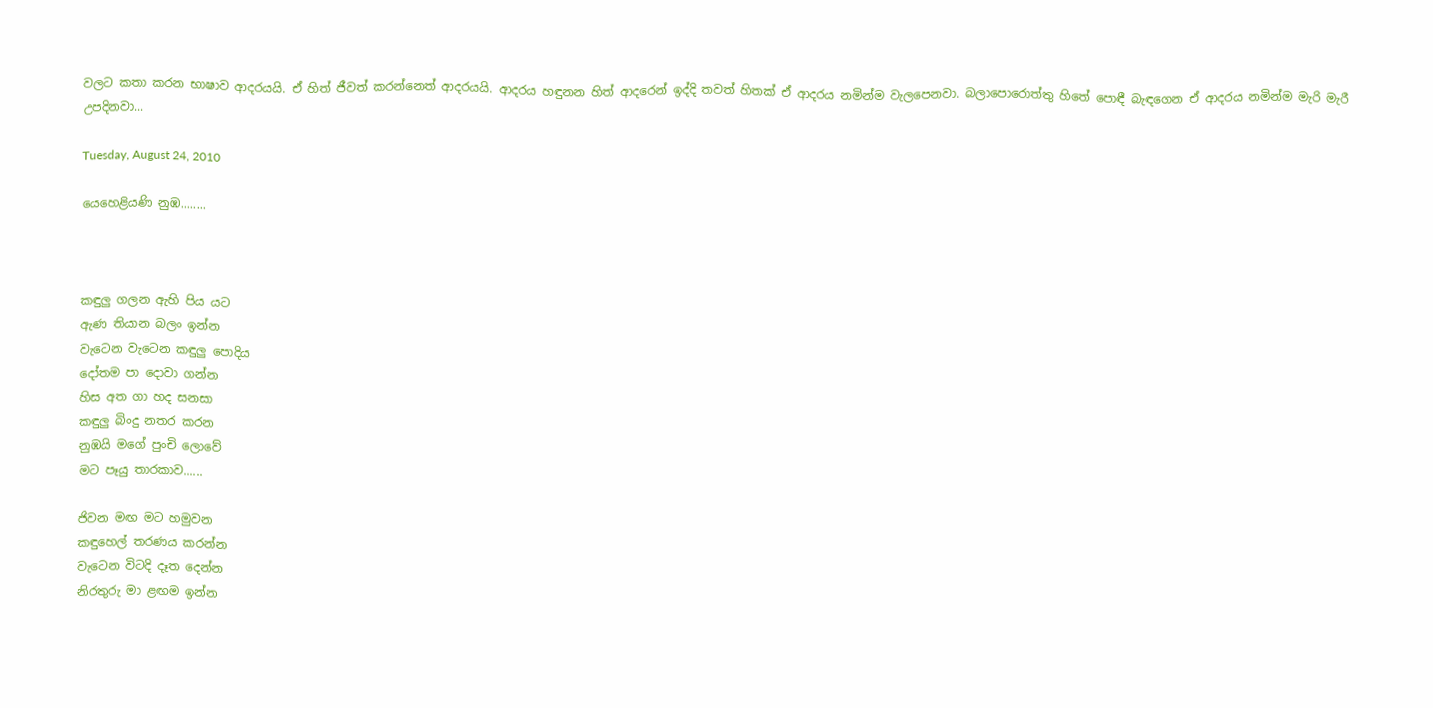වලට කතා කරන භාෂාව ආදරයයි. ඒ හිත් ජීවත් කරන්නෙත් ආදරයයි. ආදරය හඳුනන හිත් ආදරෙන් ඉද්දි තවත් හිතක් ඒ ආදරය නමින්ම වැලපෙනවා. බලාපොරොත්තු හිතේ පොඳී බැඳගෙන ඒ ආදරය නමින්ම මැරි මැරී උපදිනවා...

Tuesday, August 24, 2010

යෙහෙළියණි නුඹ........



කඳුලු ගලන ඇහි පිය යට
ඇණ තියාන බලං ඉන්න
වැටෙන වැටෙන කඳුලු පොදිය
දෝතම පා දොවා ගන්න
හිස අත ගා හද සනසා
කඳුලු බිංදු නතර කරන
නුඹයි මගේ පුංචි ලොවේ
මට පෑයු තාරකාව......

ජිවන මඟ මට හමුවන
කඳුහෙල් තරණය කරන්න
වැටෙන විටදි දෑත දෙන්න
නිරතුරු මා ළඟම ඉන්න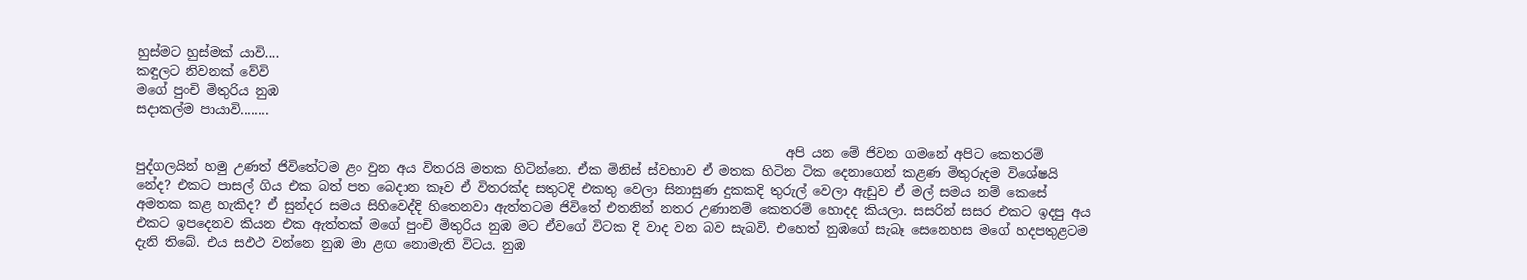හුස්මට හුස්මක් යාවි....
කඳුලට නිවනක් වේවි
මගේ පුංචි මිතුරිය නුඹ
සදාකල්ම පායාවි........

                                                                                                    අපි යන මේ ජිවන ගමනේ අපිට කෙතරම් පුද්ගලයින් හමු උණත් ජිවිතේටම ළං වුන අය විතරයි මතක හිටින්නෙ. ඒක මිනිස් ස්වභාව ඒ මතක හිටින ටික දෙනාගෙන් කළණ මිතුරුදම විශේෂයි නේද? එකට පාසල් ගිය එක බත් පත බෙදාන කෑව ඒ විතරක්ද සතුටදි එකතු වෙලා සිනාසුණ දුකකදි තුරුල් වෙලා ඇඩුව ඒ මල් සමය නම් කෙසේ අමතක කළ හැකිද? ඒ සුන්දර සමය සිහිවෙද්දි හිතෙනවා ඇත්තටම ජිවිතේ එතනින් නතර උණානම් කෙතරම් හොදද කියලා. සසරින් සසර එකට ඉදපු අය එකට ඉපදෙනව කියන එක ඇත්තක් මගේ පුංචි මිතුරිය නුඹ මට ඒවගේ විටක දි වාද වන බව සැබවි. එහෙත් නුඹගේ සැබෑ සෙනෙහස මගේ හදපතුළටම දැනි තිබේ. එය සඵථ වන්නෙ නුඹ මා ළඟ නොමැති විටය. නුඹ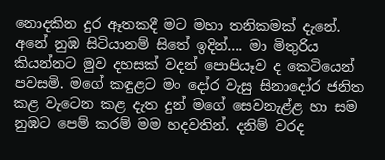නොදකින දුර ඈතකදී මට මහා තනිකමක් දැනේ. අනේ නුඹ සිටියානම් සිතේ ඉදින්.... මා මිතුරිය කියන්නට මුව දහසක් වදන් පොපියෑව ද කෙටියෙන් පවසමි. මගේ කඳුළට මං දෝර වැසු සිනාදෝර ජනිත කළ වැටෙන කළ දැත දුන් මගේ සෙවනැළ්ළ හා සම නුඹට පෙම් කරම් මම හදවතින්. දනිම් වරද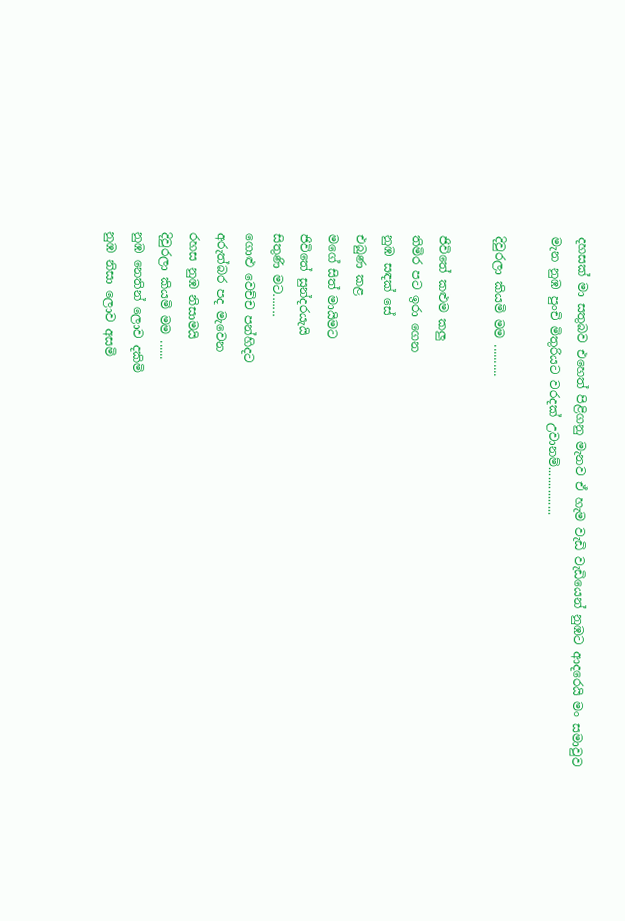දහසක් මා සතුබව එහෙත් පිළිගනු මැනව ඒ හැම වැඩි වැඩියෙන් නුඹට ආදරෙයි මං සමාවුව මැන නුඹ පුංචි මිතුරියට වරදක් උවානම්...............

දිවුරලා කියමි මම ..........

ජිවිතේ කළුම කලු
තිමිර පට ඉරා ගෙන
නුඹ සඳක් සේ
එබුණ කළ
මගේ සිත් මායිමට
ජිවිතේ සුන්දරයැයි
සිතුණි මට.......
ගොළු වෙච්ච පන්හිදට
අරුත්බර පද මැවෙන
රහස නුඹ නිසාමයි
දිවුරලා කියමි මම ......
නුඹ නෙතින් ලොව දකිමි
නුඹ නිසා ලොව අසමි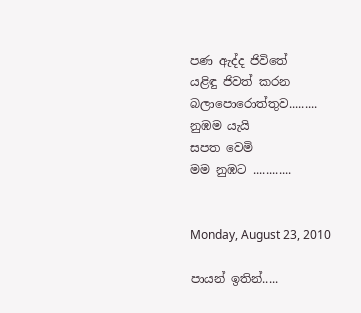පණ ඇද්ද ජිවිතේ
යළිඳු ජිවත් කරන
බලාපොරොත්තුව.........
නුඹම යැයි
සපත වෙමි
මම නුඹට ............


Monday, August 23, 2010

පායන් ඉතින්.....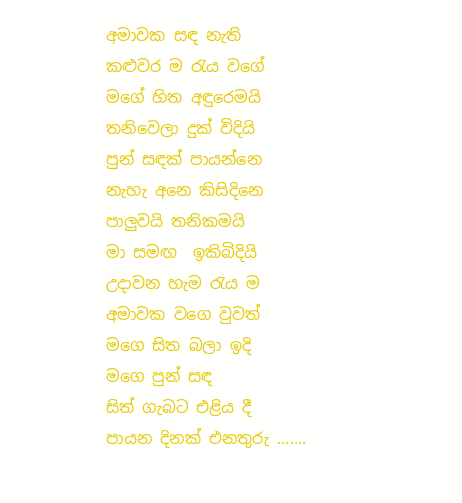අමාවක සඳ නැති
කළුවර ම රැය වගේ
මගේ හිත අඳුරෙමයි
තනිවෙලා දුක් විදියි
පුන් සඳක් පායන්නෙ
නැහැ අනෙ කිසිදිනෙ
පාලුවයි තනිකමයි
මා සමඟ  ඉකිබිදියි
උදාවන හැම රැය ම
අමාවක වගෙ වුවත්
මගෙ සිත බලා ඉදි
මගෙ පුන් සඳ
සිත් ගැබට එළිය දී
පායන දිනක් එනතුරු .......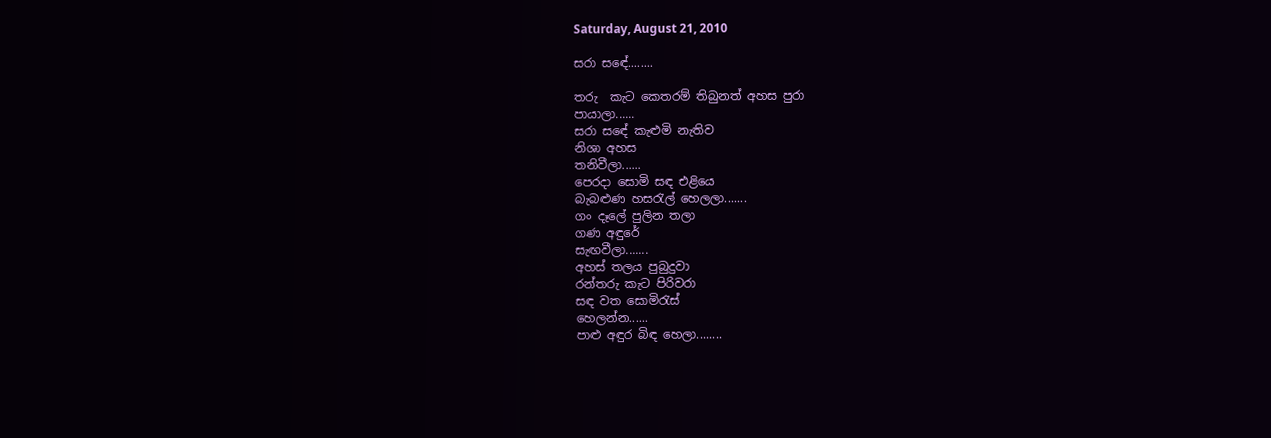Saturday, August 21, 2010

සරා සඳේ........

තරු  කැට කෙතරම් තිබුනත් අහස පුරා
පායාලා......
සරා සඳේ කැළුමි නැතිව
නිශා අහස
තනිවීලා......
පෙරදා සොමි සඳ එළියෙ
බැබළුණ හසරැල් හෙලලා.......
ගං දෑලේ පුලින තලා
ගණ අඳුරේ
සැඟවීලා.......
අහස් තලය පුබුදුවා
රන්තරු කැට පිරිවරා
සඳ වත සොමිරැස්
හෙලන්න......
පාළු අඳුර බිඳ හෙලා........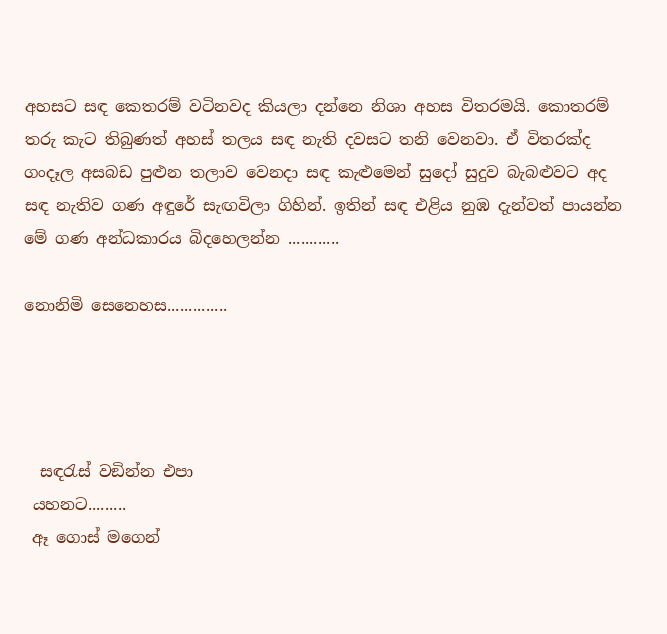අහසට සඳ කෙතරම් වටිනවද කියලා දන්නෙ නිශා අහස විතරමයි. කොතරම් තරු කැට තිබුණත් අහස් තලය සඳ නැති දවසට තනි වෙනවා. ඒ විතරක්ද ගංදෑල අසබඩ පුළුන තලාව වෙනදා සඳ කැළුමෙන් සුදෝ සුදුව බැබළුවට අද සඳ නැතිව ගණ අඳුරේ සැඟවිලා ගිහින්. ඉතින් සඳ එළිය නුඹ දැන්වත් පායන්න මේ ගණ අන්ධකාරය බිදහෙලන්න ............

නොනිමි සෙනෙහස..............




  සඳරැස් වඞින්න එපා
 යහනට.........
 ඈ ගොස් මගෙන්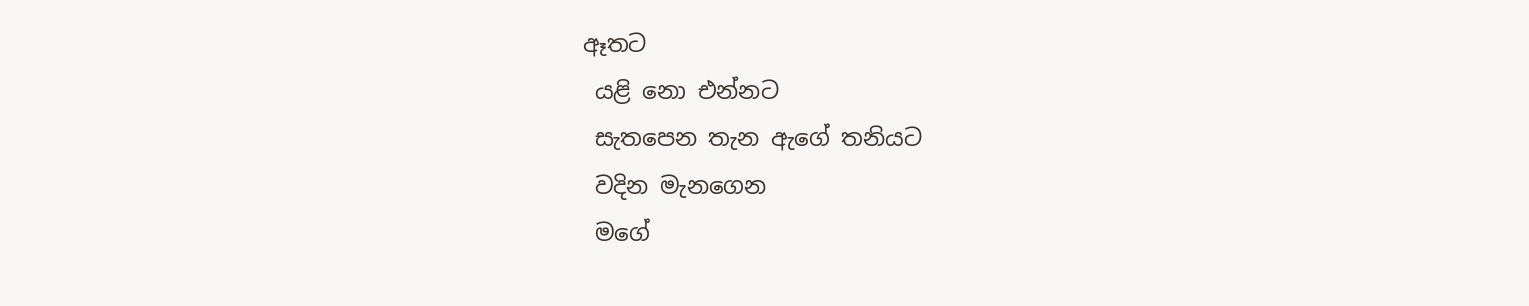ඈතට
 යළි නො එන්නට
 සැතපෙන තැන ඇගේ තනියට
 වදින මැනගෙන
 මගේ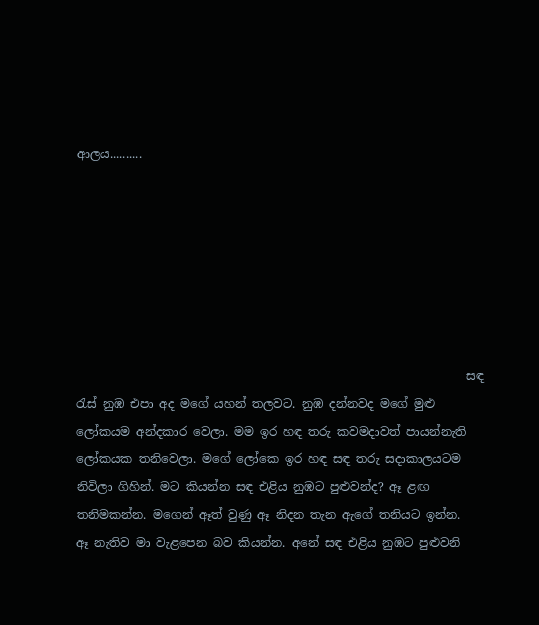ආලය..........







                                                                 සඳ රැස් නුඹ එපා අද මගේ යහන් තලවට. නුඹ දන්නවද මගේ මුළු ලෝකයම අන්දකාර වෙලා. මම ඉර හඳ තරු කවමදාවත් පායන්නැති ලෝකයක තනිවෙලා. මගේ ලෝකෙ ඉර හඳ සඳ තරු සදාකාලයටම නිවිලා ගිහින්. මට කියන්න සඳ එළිය නුඹට පුළුවන්ද? ඈ ළඟ තනිමකන්න. මගෙන් ඈත් වුණු ඈ නිදන තැන ඇගේ තනියට ඉන්න.  ඈ නැතිව මා වැළපෙන බව කියන්න. අනේ සඳ එළිය නුඹට පුළුවනි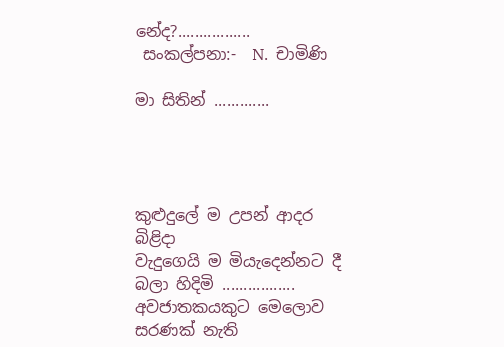නේද?.................
 සංකල්පනා:-  N.  චාමිණි

මා සිතින් .............




කුළුදුලේ ම උපන් ආදර බිළිදා
වැදුගෙයි ම මියැදෙන්නට දී
බලා හිදිමි .................
අවජාතකයකුට මෙලොව
සරණක් නැති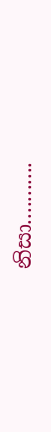නිසා...........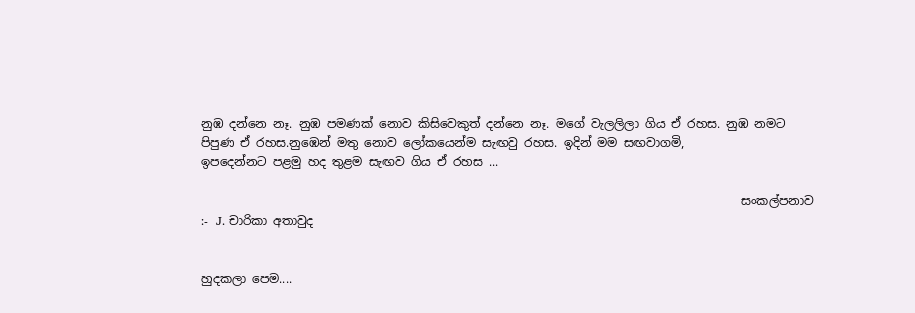නුඹ දන්නෙ නෑ. නුඹ පමණක් නොව කිසිවෙකුත් දන්නෙ නෑ. මගේ වැලලිලා ගිය ඒ රහස. නුඹ නමට පිපුණ ඒ රහස.නුඹෙන් මතු නොව ලෝකයෙන්ම සැඟවු රහස. ඉදින් මම සඟවාගමි,
ඉපදෙන්නට පළමු හද තුළම සැඟව ගිය ඒ රහස ...

                                                                                          සංකල්පනාව :-  J. චාරිකා අතාවුද


හුදකලා පෙම....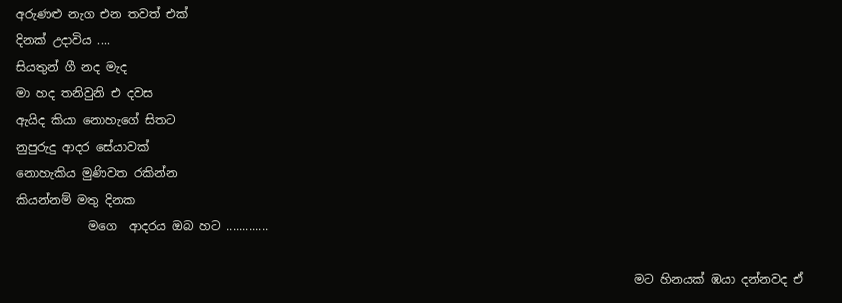අරුණළු නැග එන තවත් එක්
දිනක් උදාවිය ....
සියතුන් ගී නද මැද
මා හද තනිවුනි එ දවස
ඇයිද කියා නොහැගේ සිතට
නුපුරුදු ආදර සේයාවක්
නොහැකිය මුණිවත රකින්න
කියන්නම් මතු දිනක
            මගෙ  ආදරය ඔබ හට .............

                                                                                                       මට හිනයක් ඹයා දන්නවද ඒ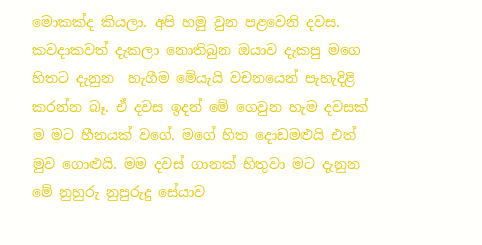මොකක්ද කියලා. අපි හමු වුන පළවෙනි දවස. කවදාකවත් දැකලා නොතිබුන ඔයාව දැකපු මගෙ හිතට දැනුන  හැගීම මේයැයි වචනයෙන් පැහැදිළි කරන්න බෑ. ඒ දවස ඉදන් මේ ගෙවුන හැම දවසක් ම මට හීනයක් වගේ. මගේ හිත දොඩමළුයි එත් මුව ගොළුයි. මම දවස් ගානක් හිතුවා මට දැනුන මේ නුහුරු නුපුරුදු සේයාව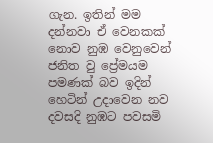ගැන. ඉතින් මම දන්නවා ඒ වෙනකක් නොව නුඹ වෙනුවෙන් ජනිත වු ප්‍රේමයම පමණක් බව ඉදින් හෙටින් උදාවෙන නව දවසදි නුඹට පවසමි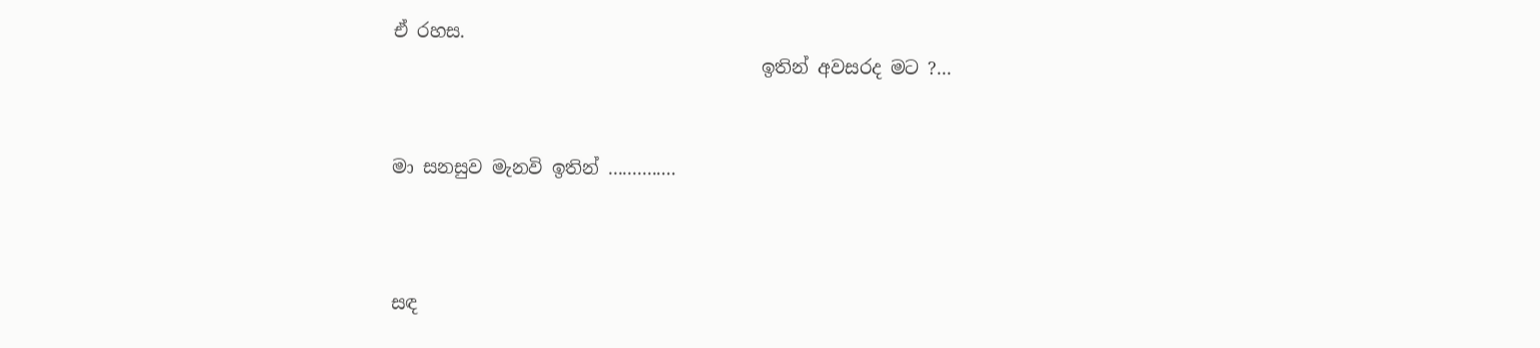ඒ රහස.
                                         ඉතින් අවසරද මට ?...


මා සනසුව මැනවි ඉතින් ..............



සඳ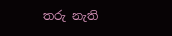තරු නැති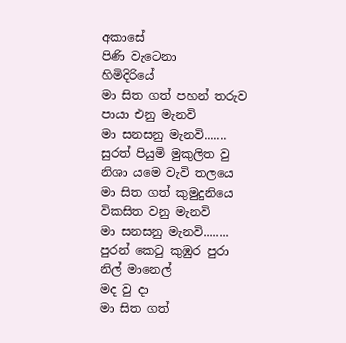අකාසේ
පිණි වැටෙනා
හිමිදිරියේ
මා සිත ගත් පහන් තරුව
පායා එනු මැනවි
මා සනසනු මැනවි.......
සුරත් පියුමි මුකුලිත වු
නිශා යමෙ වැවි තලයෙ
මා සිත ගත් කුමුදුනියෙ
විකසිත වනු මැනවි
මා සනසනු මැනවි........
පුරන් කෙටු කුඹුර පුරා
නිල් මානෙල්
මද වු දා
මා සිත ගත්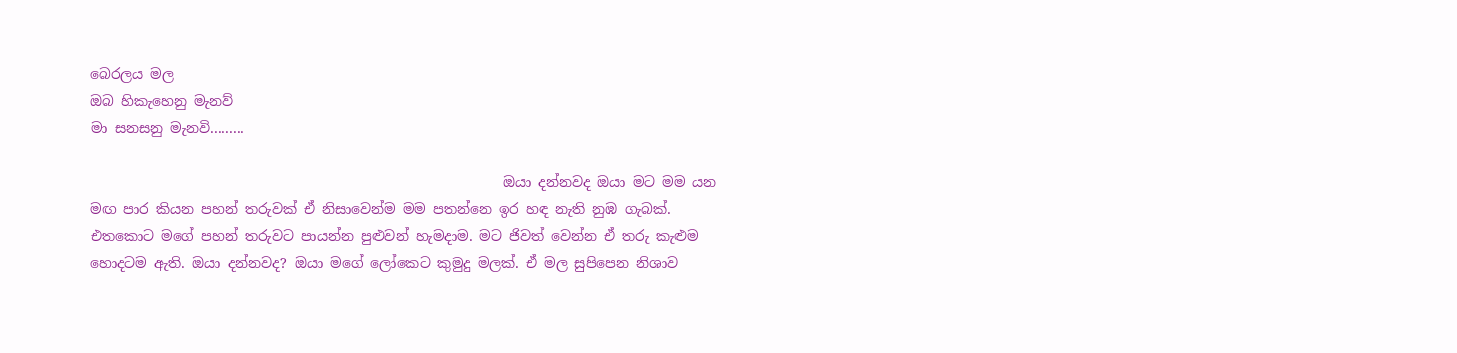බෙරලය මල
ඔබ හිකැහෙනු මැනව්
මා සනසනු මැනවි.........

                                                           ඔයා දන්නවද ඔයා මට මම යන මඟ පාර කියන පහන් තරුවක් ඒ නිසාවෙන්ම මම පතන්නෙ ඉර හඳ නැති නුඹ ගැබක්. එතකොට මගේ පහන් තරුවට පායන්න පුළුවන් හැමදාම. මට ජිවත් වෙන්න ඒ තරු කැළුම හොදටම ඇති. ඔයා දන්නවද? ඔයා මගේ ලෝකෙට කුමුදු මලක්. ඒ මල සුපිපෙන නිශාව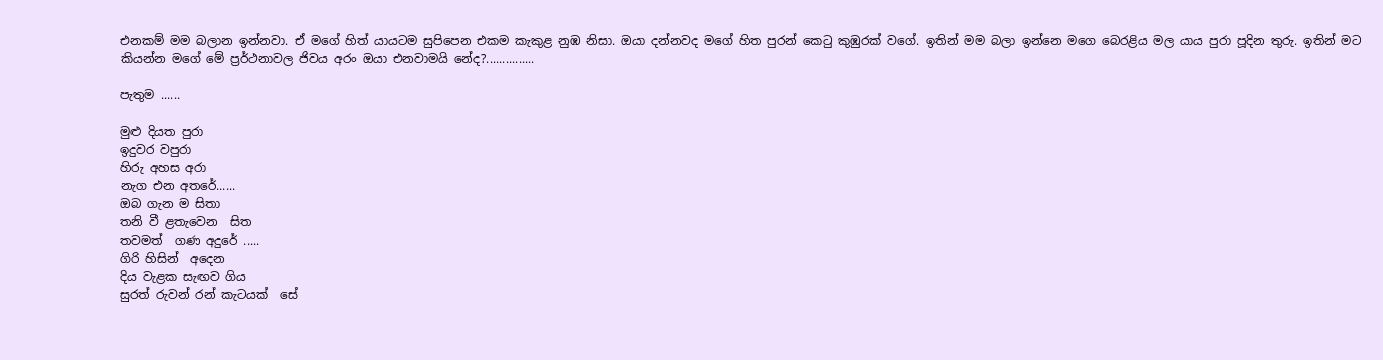එනකම් මම බලාන ඉන්නවා. ඒ මගේ හිත් යායටම සුපිපෙන එකම කැකුළ නුඹ නිසා. ඔයා දන්නවද මගේ හිත පුරන් කෙටු කුඹුරක් වගේ. ඉතින් මම බලා ඉන්නෙ මගෙ බෙරළිය මල යාය පුරා පූදින තුරු. ඉතින් මට කියන්න මගේ මේ ප්‍රර්ථනාවල ජිවය අරං ඔයා එනවාමයි නේද?...............

පැතුම ......

මුළු දියත පුරා
ඉදුවර වපුරා
හිරු අහස අරා
නැග එන අතරේ......
ඔබ ගැන ම සිතා
තනි වී ළතැවෙන  සිත
තවමත්  ගණ අදුරේ .....
ගිරි හිසින්  අදෙන
දිය වැළක සැඟව ගිය
සුරත් රුවන් රන් කැටයක්  සේ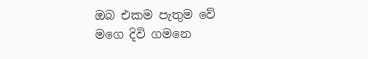ඔබ එකම පැතුම වේ
මගෙ දිවි ගමනෙ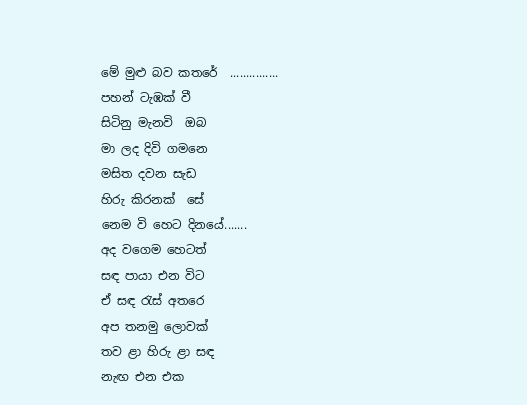මේ මුළු බව කතරේ  ...............
පහන් ටැඹක් වී
සිටිනු මැනවි  ඔබ
මා ලද දිවි ගමනෙ
මසිත දවන සැඩ
හිරු කිරනක්  සේ
නෙම වි හෙට දිනයේ.......
අද වගෙම හෙටත්
සඳ පායා එන විට
ඒ සඳ රැස් අතරෙ
අප තනමු ලොවක්
තව ළා හිරු ළා සඳ
නැඟ එන එක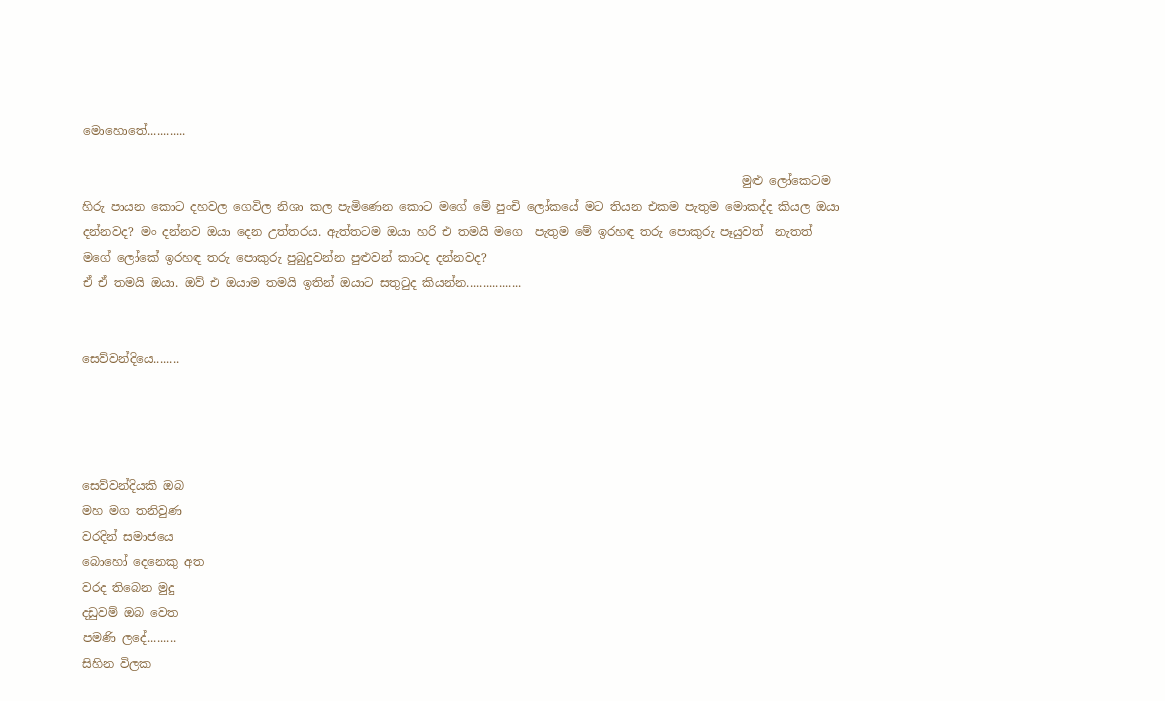මොහොතේ............

                                                                                                              මුළු ලෝකෙටම හිරු පායන කොට දහවල ගෙවිල නිශා කල පැමිණෙන කොට මගේ මේ පුංචි ලෝකයේ මට තියන එකම පැතුම මොකද්ද කියල ඔයා දන්නවද? මං දන්නව ඔයා දෙන උත්තරය. ඇත්තටම ඔයා හරි එ තමයි මගෙ  පැතුම මේ ඉරහඳ තරු පොකුරු පෑයුවත්  නැතත් මගේ ලෝකේ ඉරහඳ තරු පොකුරු පුබුදුවන්න පුළුවන් කාටද දන්නවද?
ඒ ඒ තමයි ඔයා. ඔව් එ ඔයාම තමයි ඉතින් ඔයාට සතුටුද කියන්න.................


සෙව්වන්දියෙ........




සෙව්වන්දියකි ඔබ
මහ මග තනිවුණ
වරදින් සමාජයෙ
බොහෝ දෙනෙකු අත
වරද තිබෙන මුදු
දඩුවම් ඔබ වෙත
පමණි ලදේ.........
සිහින විලක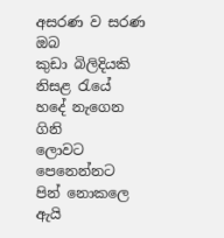අසරණ ව සරණ ඔබ
කුඩා බිලිදියකි
නිසළ රැයේ
හදේ නැගෙන ගිනි
ලොවට පෙනෙන්නට
පින් නොකලෙ ඇයි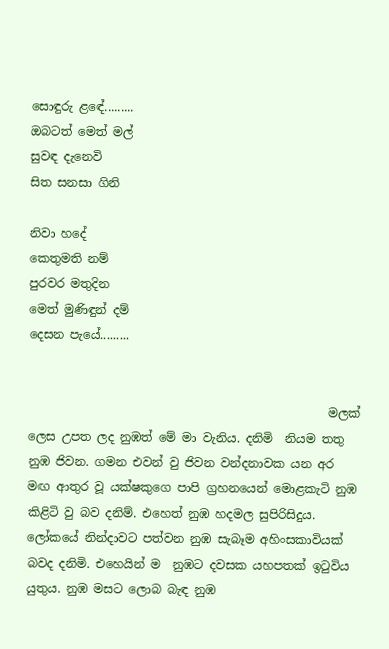සොඳුරු ළඳේ.........
ඔබටත් මෙත් මල්
සුවඳ දැනෙවි
සිත සනසා ගිනි

නිවා හදේ
කෙතුමති නම්
පුරවර මතුදින
මෙත් මුණිඳුන් දම්
දෙසන පැයේ.........


                                                  මලක් ලෙස උපත ලද නුඹත් මේ මා වැනිය. දනිමි  නියම තතු නුඹ ජිවන. ගමන එවන් වු ජිවන වන්දනාවක යන අර මඟ ආතුර වූ යක්ෂකුගෙ පාපි ග්‍රහනයෙන් මොළකැටි නුඹ කිළිටි වු බව දනිම්. එහෙත් නුඹ හදමල සුපිරිසිදුය. ලෝකයේ නින්දාවට පත්වන නුඹ සැබෑම අහිංසකාවියක් බවද දනිමි. එහෙයින් ම  නුඹට දවසක යහපතක් ඉටුවිය යුතුය. නුඹ මසට ලොබ බැඳ නුඹ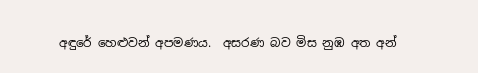අඳුරේ හෙළුවන් අපමණය.  අසරණ බව මිස නුඹ අත අන්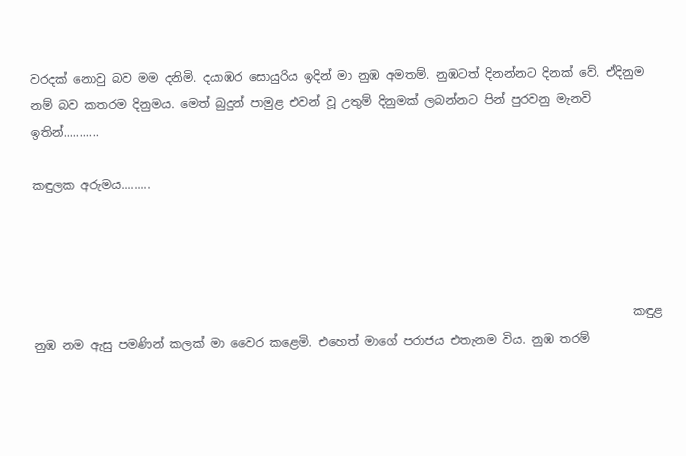වරදක් නොවු බව මම දනිමි. දයාඹර සොයුරිය ඉදින් මා නුඹ අමතම්. නුඹටත් දිනන්නට දිනක් වේ. ඒදිනුම නම් බව කතරම දිනුමය. මෙත් බුදුන් පාමුළ එවන් වූ උතුම් දිනුමක් ලබන්නට පින් පුරවනු මැනවි ඉතින්...........

කඳුලක අරුමය.........




                                                                                                    කඳුළ නුඹ නම ඇසු පමණින් කලක් මා වෛර කළෙමි. එහෙත් මාගේ පරාජය එතැනම විය. නුඹ තරම්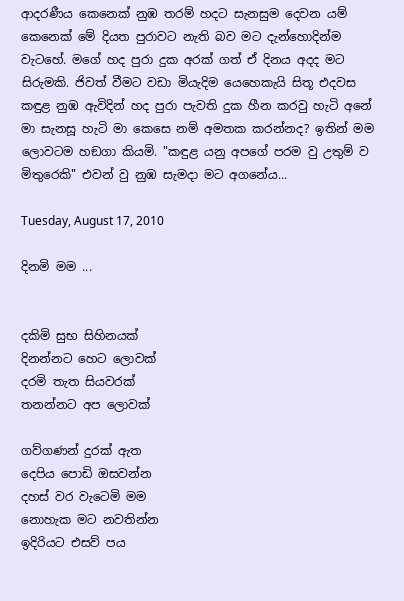ආදරණීය කෙනෙක් නුඹ තරම් හදට සැනසුම දෙවන යම් කෙනෙක් මේ දියත පුරාවට නැති බව මට දැන්හොදින්ම වැටහේ. මගේ හද පුරා දුක අරක් ගත් ඒ දිනය අදද මට සිරුමකි. ජිවත් වීමට වඩා මියැදිම යෙහෙකැයි සිතූ එදවස කඳුළ නුඹ ඇවිදින් හද පුරා පැවති දුක හීන කරවු හැටි අනේ මා සැනසූ හැටි මා කෙසෙ නම් අමතක කරන්නද? ඉතින් මම ලොවටම හඞගා කියමි. "කඳුළ යනු අපගේ පරම වු උතුම් ව මිතුරෙකි" එවන් වු නුඹ සැමදා මට අගනේය...

Tuesday, August 17, 2010

දිනමි මම ...


දකිමි සුභ සිහිනයක්
දිනන්නට හෙට ලොවක්
දරමි තැත සියවරක්
තනන්නට අප ලොවක්

ගව්ගණන් දුරක් ඇත
දෙපිය පොඩි ඔසවන්න
දහස් වර වැටෙමි මම
නොහැක මට නවතින්න
ඉදිරියට එසව් පය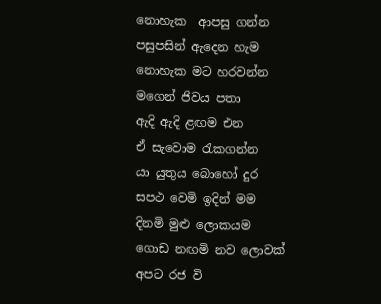නොහැක  ආපසු ගන්න
පසුපසින් ඇදෙන හැම
නොහැක මට හරවන්න
මගෙන් ජිවය පතා
ඇදි ඇදි ළඟම එන
ඒ සැවොම රැකගන්න
යා යුතුය බොහෝ දුර
සපථ වෙමි ඉදින් මම
දිනමි මුළු ලොකයම
ගොඩ නඟමි නව ලොවක්
අපට රජ වි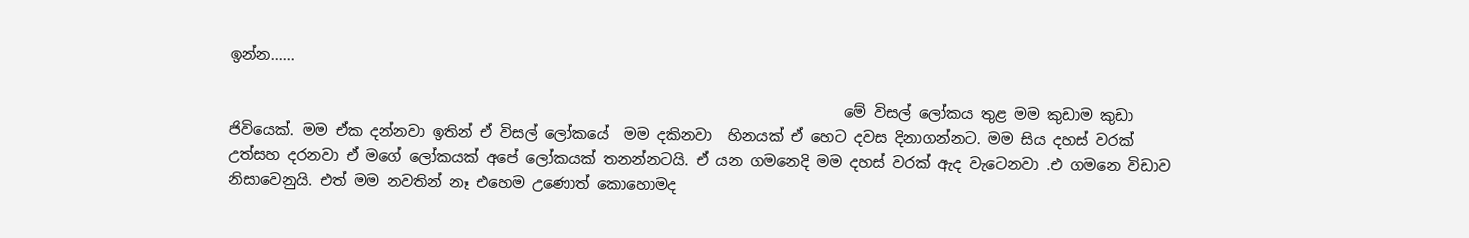ඉන්න......

                                                                                  මේ විසල් ලෝකය තුළ මම කුඩාම කුඩා ජිවියෙක්. මම ඒක දන්නවා ඉතින් ඒ විසල් ලෝකයේ  මම දකිනවා  හිනයක් ඒ හෙට දවස දිනාගන්නට. මම සිය දහස් වරක් උත්සහ දරනවා ඒ මගේ ලෝකයක් අපේ ලෝකයක් තනන්නටයි. ඒ යන ගමනෙදි මම දහස් වරක් ඇද වැටෙනවා .එ ගමනෙ විඩාව නිසාවෙනුයි. එත් මම නවතින් නෑ එහෙම උණොත් කොහොමද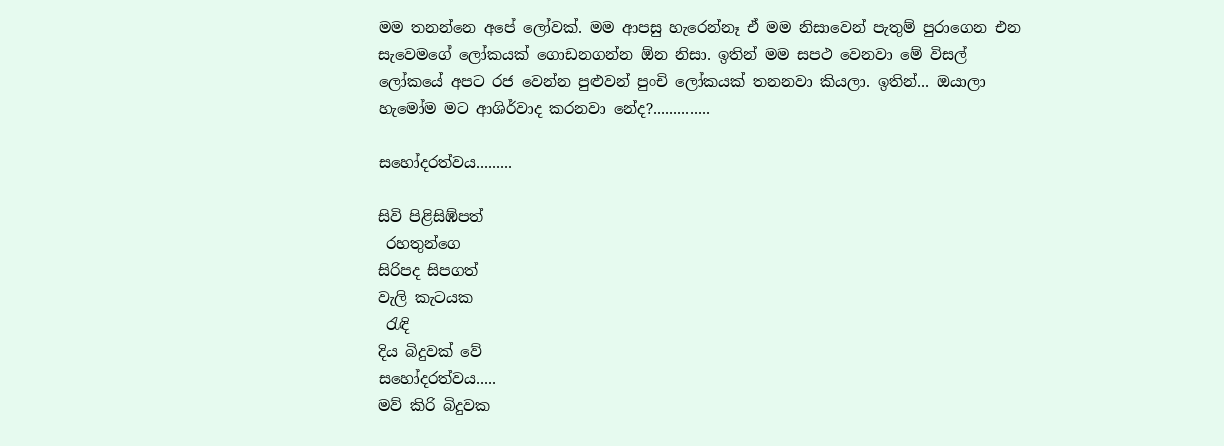මම තනන්නෙ අපේ ලෝවක්. මම ආපසු හැරෙන්නෑ ඒ මම නිසාවෙන් පැතුම් පුරාගෙන එන සැවෙමගේ ලෝකයක් ගොඩනගන්න ඕන නිසා. ඉතින් මම සපථ වෙනවා මේ විසල් ලෝකයේ අපට රජ වෙන්න පුළුවන් පුංචි ලෝකයක් තනනවා කියලා. ඉතින්... ඔයාලා හැමෝම මට ආශිර්වාද කරනවා නේද?..............

සහෝදරත්වය.........

සිවි පිළිසිඹ්පත්
 රහතුන්ගෙ
සිරිපද සිපගත්
වැලි කැටයක
 රැඳි
දිය බිදුවක් වේ
සහෝදරත්වය.....
මව් කිරි බිදුවක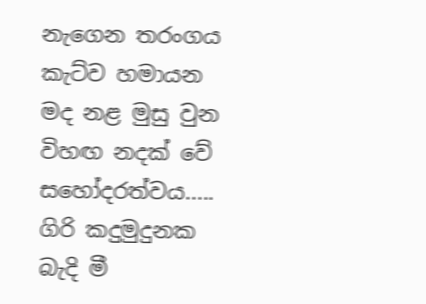නැගෙන තරංගය
කැට්ව හමායන
මද නළ මුසු වුන
විහඟ නදක් වේ
සහෝදරත්වය.....
ගිරි කදුමුදුනක
බැදි මී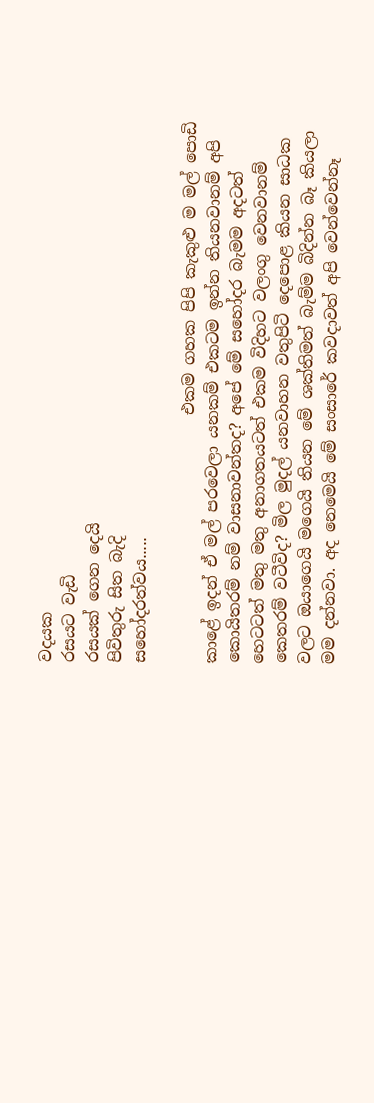වදයක
රසයට වැඩි
රසයක් ගෙන දෙයි
පිවිතුරු සිත බැදි
සහෝදරත්වය.....

                               එකම ගහක පිපි කැකුළු ම මල් පොඩි කාළේ ඉදන් ඒ මල් පරවෙලා යනකම් එකටම ඉන්න තියනවානම් අපි කොයිතරම් නම් වාසනාවන්තද? අපේ මේ සහෝදර බැමම අදටත් හෙටටත් මතු මතු අනාගතයටත් එකම විදිහට වලංගු වෙනවානම් කෙතරම් වටීවිද? මිල මුදල් යනවාහන වතුපිටි දෙපොළ කියන සාධක වලට ඔයාගෙයි මගෙයි තියන මේ ශක්තිමත් බැම්ම බිදින්න බෑ කියලා මම දන්නවා. අද නෙමෙයි මේ සංසාරේ කවදාවත් අපි වෙන්වෙන්නෑ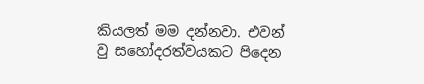කියලත් මම දන්නවා. එවන් වු සහෝදරත්වයකට පිදෙන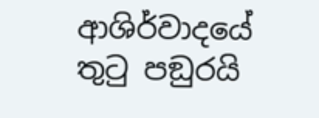ආශිර්වාදයේ තුටු පඞුරයි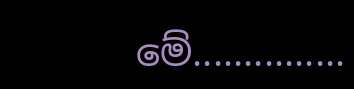මේ...............